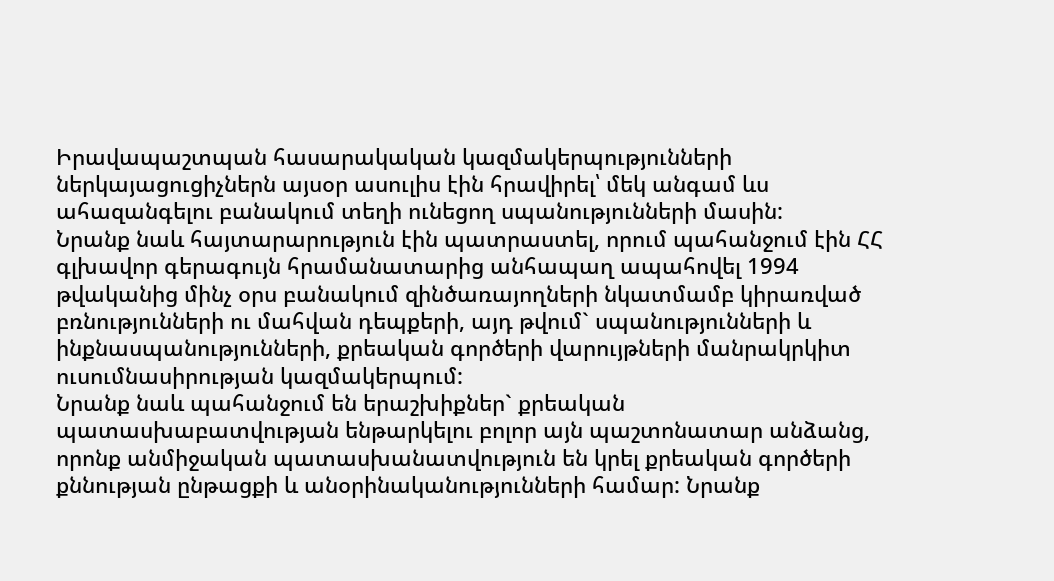Իրավապաշտպան հասարակական կազմակերպությունների ներկայացուցիչներն այսօր ասուլիս էին հրավիրել՝ մեկ անգամ ևս ահազանգելու բանակում տեղի ունեցող սպանությունների մասին:
Նրանք նաև հայտարարություն էին պատրաստել, որում պահանջում էին ՀՀ գլխավոր գերագույն հրամանատարից անհապաղ ապահովել 1994 թվականից մինչ օրս բանակում զինծառայողների նկատմամբ կիրառված բռնությունների ու մահվան դեպքերի, այդ թվում` սպանությունների և ինքնասպանությունների, քրեական գործերի վարույթների մանրակրկիտ ուսումնասիրության կազմակերպում:
Նրանք նաև պահանջում են երաշխիքներ` քրեական պատասխաբատվության ենթարկելու բոլոր այն պաշտոնատար անձանց, որոնք անմիջական պատասխանատվություն են կրել քրեական գործերի քննության ընթացքի և անօրինականությունների համար: Նրանք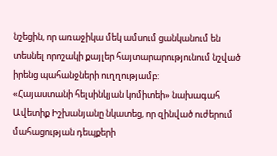նշեցին, որ առաջիկա մեկ ամսում ցանկանում են տեսնել որոշակի քայլեր հայտարարությունում նշված իրենց պահանջների ուղղությամբ:
«Հայաստանի հելսինկյան կոմիտեի» նախագահ Ավետիք Իշխանյանը նկատեց, որ զինված ուժերում մահացության դեպքերի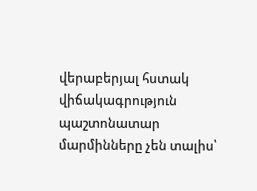վերաբերյալ հստակ վիճակագրություն պաշտոնատար մարմինները չեն տալիս՝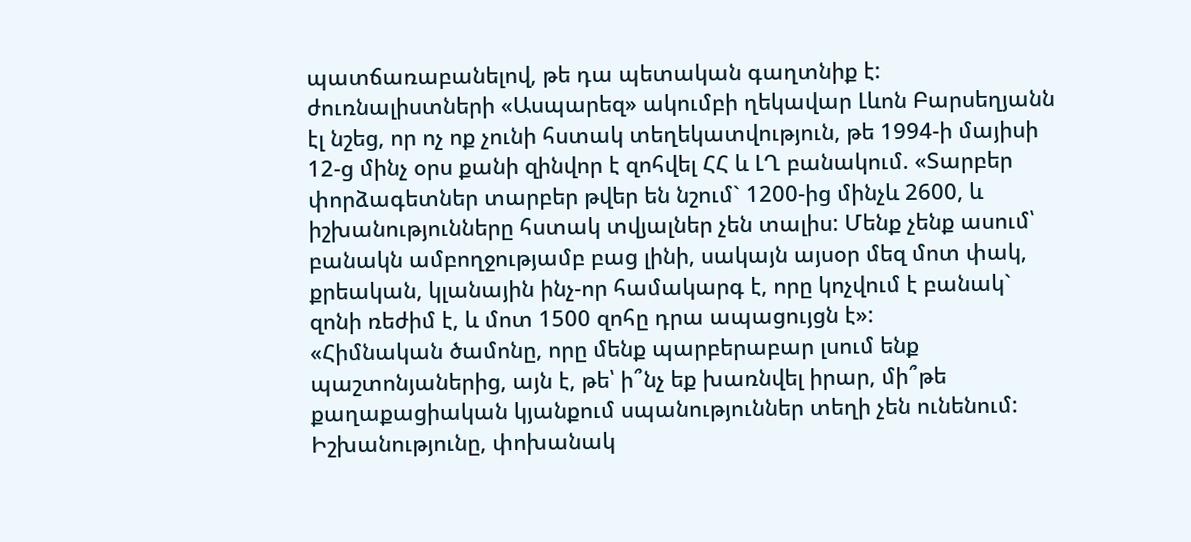պատճառաբանելով, թե դա պետական գաղտնիք է:
ժուռնալիստների «Ասպարեզ» ակումբի ղեկավար Լևոն Բարսեղյանն էլ նշեց, որ ոչ ոք չունի հստակ տեղեկատվություն, թե 1994-ի մայիսի 12-ց մինչ օրս քանի զինվոր է զոհվել ՀՀ և ԼՂ բանակում. «Տարբեր փորձագետներ տարբեր թվեր են նշում` 1200-ից մինչև 2600, և իշխանությունները հստակ տվյալներ չեն տալիս: Մենք չենք ասում՝ բանակն ամբողջությամբ բաց լինի, սակայն այսօր մեզ մոտ փակ, քրեական, կլանային ինչ-որ համակարգ է, որը կոչվում է բանակ` զոնի ռեժիմ է, և մոտ 1500 զոհը դրա ապացույցն է»:
«Հիմնական ծամոնը, որը մենք պարբերաբար լսում ենք պաշտոնյաներից, այն է, թե՝ ի՞նչ եք խառնվել իրար, մի՞թե քաղաքացիական կյանքում սպանություններ տեղի չեն ունենում: Իշխանությունը, փոխանակ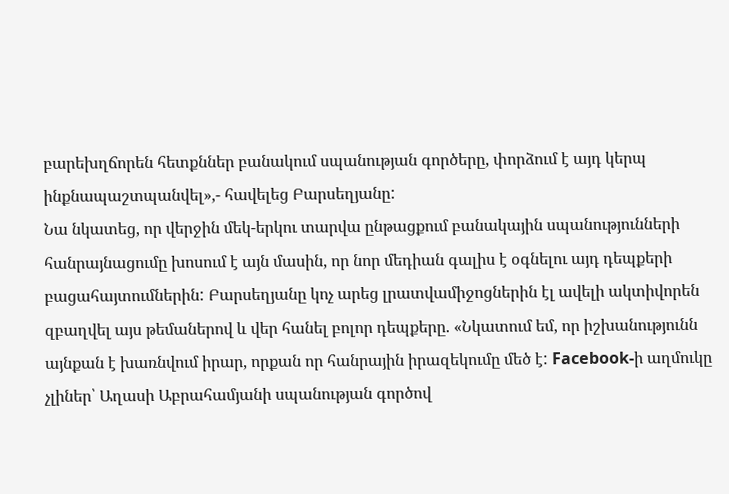բարեխղճորեն հետքններ բանակում սպանության գործերը, փորձում է այդ կերպ ինքնապաշտպանվել»,- հավելեց Բարսեղյանը:
Նա նկատեց, որ վերջին մեկ-երկու տարվա ընթացքում բանակային սպանությունների հանրայնացումը խոսում է այն մասին, որ նոր մեդիան գալիս է օգնելու այդ դեպքերի բացահայտումներին: Բարսեղյանը կոչ արեց լրատվամիջոցներին էլ ավելի ակտիվորեն զբաղվել այս թեմաներով և վեր հանել բոլոր դեպքերը. «Նկատում եմ, որ իշխանությունն այնքան է խառնվում իրար, որքան որ հանրային իրազեկումը մեծ է: Facebook-ի աղմուկը չլիներ՝ Աղասի Աբրահամյանի սպանության գործով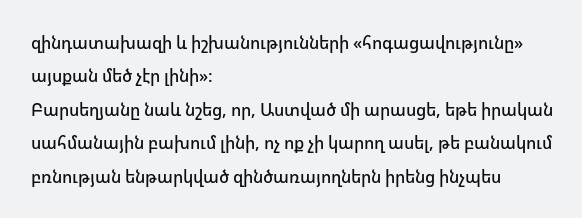զինդատախազի և իշխանությունների «հոգացավությունը» այսքան մեծ չէր լինի»:
Բարսեղյանը նաև նշեց, որ, Աստված մի արասցե, եթե իրական սահմանային բախում լինի, ոչ ոք չի կարող ասել, թե բանակում բռնության ենթարկված զինծառայողներն իրենց ինչպես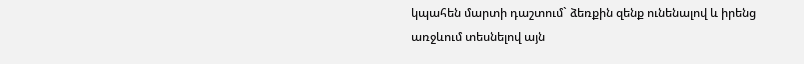կպահեն մարտի դաշտում` ձեռքին զենք ունենալով և իրենց առջևում տեսնելով այն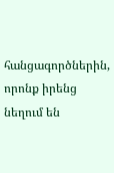հանցագործներին, որոնք իրենց նեղում են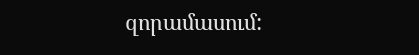զորամասում: